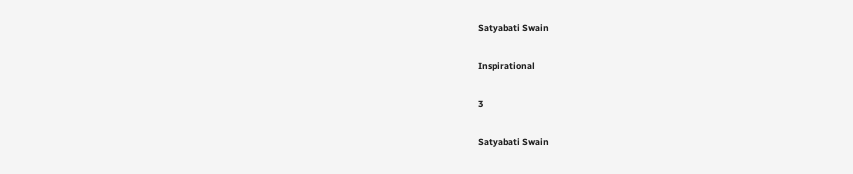Satyabati Swain

Inspirational

3

Satyabati Swain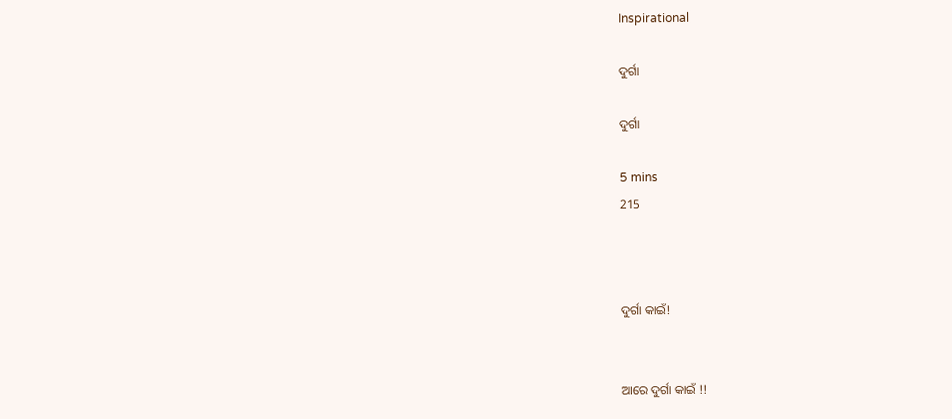Inspirational

ଦୁର୍ଗା

ଦୁର୍ଗା

5 mins
215



ଦୁର୍ଗା କାଇଁ!


ଆରେ ଦୁର୍ଗା କାଇଁ !!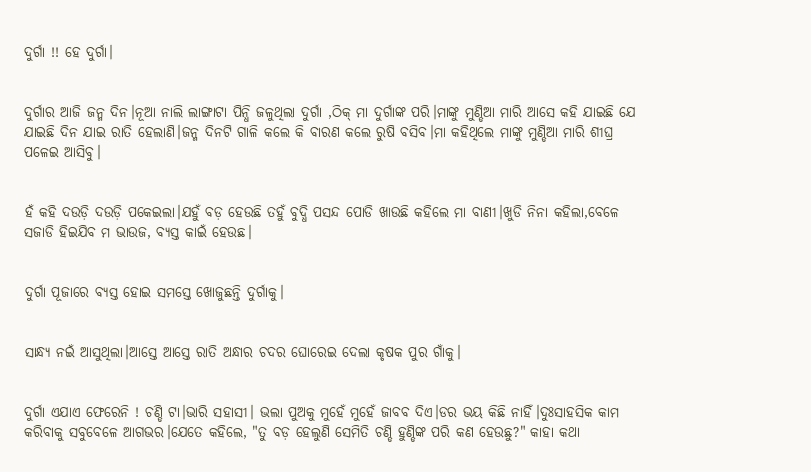ଦୁର୍ଗା !! ହେ ଦୁର୍ଗା।


ଦୁର୍ଗାର ଆଜି ଜନ୍ମ ଦିନ।ନୂଆ ନାଲି ଲାଙ୍ଗାଟା ପିନ୍ଧି ଜଳୁଥିଲା ଦୁର୍ଗା ,ଠିକ୍ ମା ଦୁର୍ଗାଙ୍କ ପରି।ମାଙ୍କୁ ମୁଣ୍ଡିଆ ମାରି ଆସେ କହି ଯାଇଛି ଯେ ଯାଇଛି ଦିନ ଯାଇ ରାତି ହେଲାଣି।ଜନ୍ମ ଦିନଟି ଗାଳି କଲେ କି ବାରଣ କଲେ ରୁଷି ବସିବ।ମା କହିଥିଲେ ମାଙ୍କୁ ମୁଣ୍ଡିଆ ମାରି ଶୀଘ୍ର ପଳେଇ ଆସିବୁ।


ହଁ କହି ଦଉଡ଼ି ଦଉଡ଼ି ପକେଇଲା।ଯହୁଁ ବଡ଼ ହେଉଛି ତହୁଁ ବୁଦ୍ଧି ପସନ୍ଦ ପୋଡି ଖାଉଛି କହିଲେ ମା ବାଣୀ।ଖୁଡି ନିନା କହିଲା,ବେଳେ ସଜାଡି ହିଇଯିବ ମ ଭାଉଜ, ବ୍ୟସ୍ତ କାଇଁ ହେଉଛ।


ଦୁର୍ଗା ପୂଜାରେ ବ୍ୟସ୍ତ ହୋଇ ସମସ୍ତେ ଖୋଜୁଛନ୍ତି ଦୁର୍ଗାକୁ।


ସାନ୍ଧ୍ୟ ନଇଁ ଆସୁଥିଲା।ଆସ୍ତେ ଆସ୍ତେ ରାତି ଅନ୍ଧାର ଚଦର ଘୋରେଇ ଦେଲା କୃଷକ ପୁର ଗାଁକୁ।


ଦୁର୍ଗା ଏଯାଏ ଫେରେନି ! ଚଣ୍ଡି ଟା।ଭାରି ସହାସୀ। ଭଲା ପୁଅକୁ ମୁହେଁ ମୁହେଁ ଜାବବ ଦିଏ।ଡର ଭୟ କିଛି ନାହିଁ।ଦୁଃସାହସିକ କାମ କରିବାକୁ ସବୁବେଳେ ଆଗଭର।ଯେତେ କହିଲେ, "ତୁ ବଡ଼ ହେଲୁଣି ସେମିତି ଚଣ୍ଡି ହୁଣ୍ଡିଙ୍କ ପରି କଣ ହେଉଛୁ?" କାହା କଥା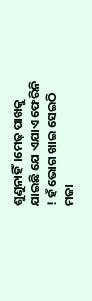ଶୁଣୁନାହିଁ।ମେଢ଼ ପାଖକୁ ଯାଇଛି ଯେ ଏଯାଏ ଫେରିନି ! ହଁ ଭୋଗ ଖାଇ ସେଇଠି ମଜା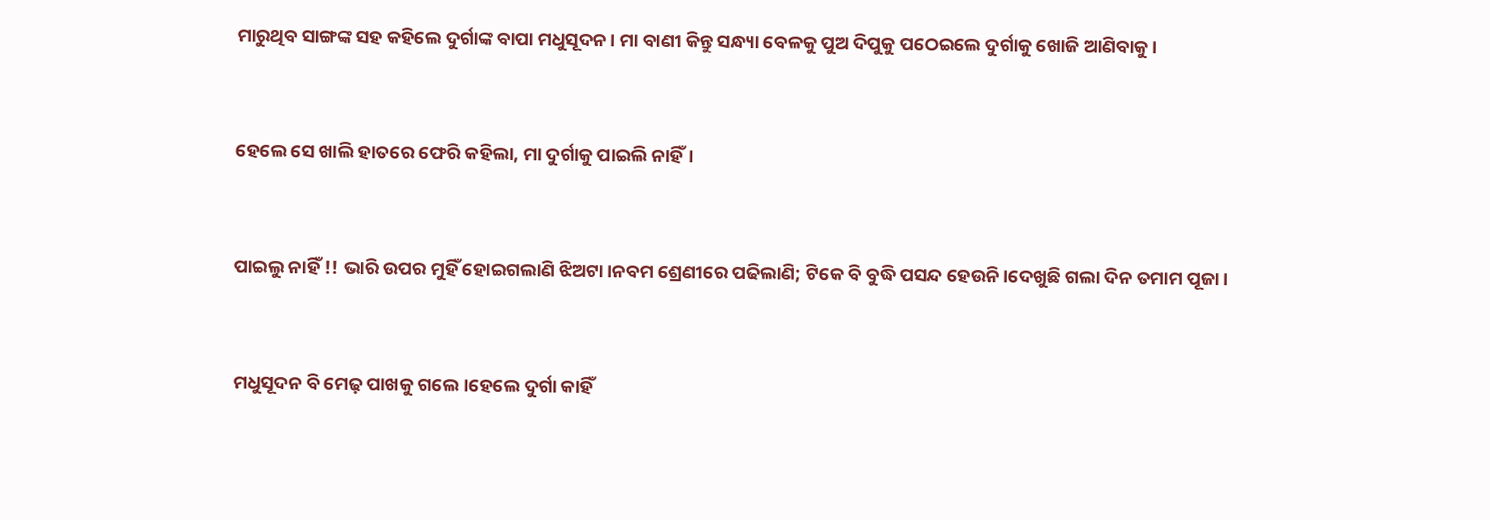ମାରୁଥିବ ସାଙ୍ଗଙ୍କ ସହ କହିଲେ ଦୁର୍ଗାଙ୍କ ବାପା ମଧୁସୂଦନ। ମା ବାଣୀ କିନ୍ତୁ ସନ୍ଧ୍ୟା ବେଳକୁ ପୁଅ ଦିପୁକୁ ପଠେଇଲେ ଦୁର୍ଗାକୁ ଖୋଜି ଆଣିବାକୁ।


ହେଲେ ସେ ଖାଲି ହାତରେ ଫେରି କହିଲା, ମା ଦୁର୍ଗାକୁ ପାଇଲି ନାହିଁ।


ପାଇଲୁ ନାହିଁ !! ଭାରି ଉପର ମୁହିଁ ହୋଇଗଲାଣି ଝିଅଟା।ନବମ ଶ୍ରେଣୀରେ ପଢିଲାଣି; ଟିକେ ବି ବୁଦ୍ଧି ପସନ୍ଦ ହେଉନି।ଦେଖୁଛି ଗଲା ଦିନ ତମାମ ପୂଜା।


ମଧୁସୂଦନ ବି ମେଢ଼ ପାଖକୁ ଗଲେ।ହେଲେ ଦୁର୍ଗା କାହିଁ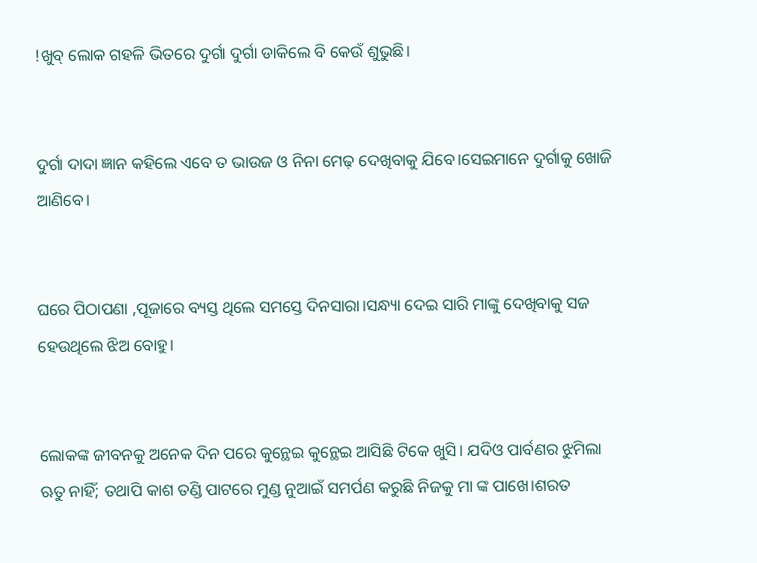!ଖୁବ୍ ଲୋକ ଗହଳି ଭିତରେ ଦୁର୍ଗା ଦୁର୍ଗା ଡାକିଲେ ବି କେଉଁ ଶୁଭୁଛି।


ଦୁର୍ଗା ଦାଦା ଜ୍ଞାନ କହିଲେ ଏବେ ତ ଭାଉଜ ଓ ନିନା ମେଢ଼ ଦେଖିବାକୁ ଯିବେ।ସେଇମାନେ ଦୁର୍ଗାକୁ ଖୋଜି ଆଣିବେ।


ଘରେ ପିଠାପଣା ,ପୂଜାରେ ବ୍ୟସ୍ତ ଥିଲେ ସମସ୍ତେ ଦିନସାରା।ସନ୍ଧ୍ୟା ଦେଇ ସାରି ମାଙ୍କୁ ଦେଖିବାକୁ ସଜ ହେଉଥିଲେ ଝିଅ ବୋହୁ।


ଲୋକଙ୍କ ଜୀବନକୁ ଅନେକ ଦିନ ପରେ କୁନ୍ଥେଇ କୁନ୍ଥେଇ ଆସିଛି ଟିକେ ଖୁସି। ଯଦିଓ ପାର୍ବଣର ଝୁମିଲା ଋତୁ ନାହିଁ; ତଥାପି କାଶ ତଣ୍ଡି ପାଟରେ ମୁଣ୍ଡ ନୁଆଇଁ ସମର୍ପଣ କରୁଛି ନିଜକୁ ମା ଙ୍କ ପାଖେ।ଶରତ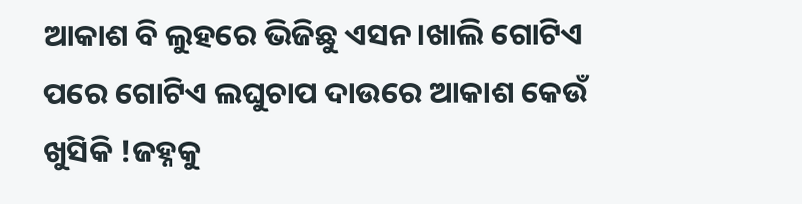ଆକାଶ ବି ଲୁହରେ ଭିଜିଛୁ ଏସନ।ଖାଲି ଗୋଟିଏ ପରେ ଗୋଟିଏ ଲଘୁଚାପ ଦାଉରେ ଆକାଶ କେଉଁ ଖୁସିକି !ଜହ୍ନକୁ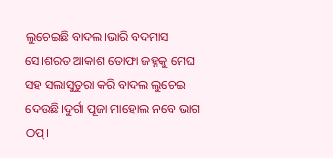ଲୁଚେଇଛି ବାଦଲ।ଭାରି ବଦମାସ ସେ।ଶରତ ଆକାଶ ତୋଫା ଜହ୍ନକୁ ମେଘ ସହ ସଲାସୁତୁରା କରି ବାଦଲ ଲୁଚେଇ ଦେଉଛି।ଦୁର୍ଗା ପୂଜା ମାହୋଲ ନବେ ଭାଗ ଠପ୍।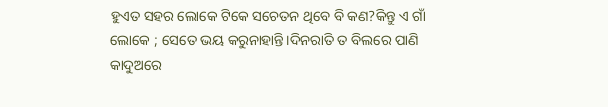ହୁଏତ ସହର ଲୋକେ ଟିକେ ସଚେତନ ଥିବେ ବି କଣ?କିନ୍ତୁ ଏ ଗାଁ ଲୋକେ ; ସେତେ ଭୟ କରୁନାହାନ୍ତି।ଦିନରାତି ତ ବିଲରେ ପାଣି କାଦୁଅରେ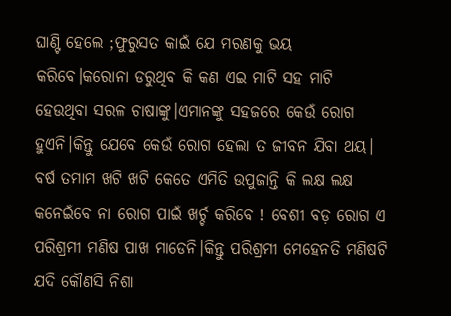ଘାଣ୍ଟି ହେଲେ ;ଫୁରୁସତ କାଇଁ ଯେ ମରଣକୁ ଭୟ କରିବେ।କରୋନା ଡରୁଥିବ କି କଣ ଏଇ ମାଟି ସହ ମାଟି ହେଉଥିବା ସରଳ ଚାଷାଙ୍କୁ।ଏମାନଙ୍କୁ ସହଜରେ କେଉଁ ରୋଗ ହୁଏନି।କିନ୍ତୁ ଯେବେ କେଉଁ ରୋଗ ହେଲା ତ ଜୀବନ ଯିବା ଥୟ। ବର୍ଷ ତମାମ ଖଟି ଖଟି କେତେ ଏମିତି ଉପୁଜାନ୍ତି କି ଲକ୍ଷ ଲକ୍ଷ କନେଇଁବେ ନା ରୋଗ ପାଇଁ ଖର୍ଚ୍ଚ କରିବେ ! ବେଶୀ ବଡ଼ ରୋଗ ଏ ପରିଶ୍ରମୀ ମଣିଷ ପାଖ ମାଡେନି।କିନ୍ତୁ ପରିଶ୍ରମୀ ମେହେନତି ମଣିଷଟି ଯଦି କୌଣସି ନିଶା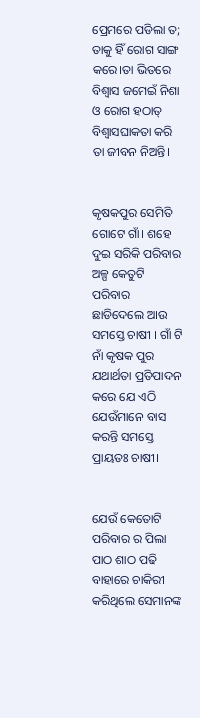ପ୍ରେମରେ ପଡିଲା ତ; ତାକୁ ହିଁ ରୋଗ ସାଙ୍ଗ କରେ।ତା ଭିତରେ ବିଶ୍ୱାସ ଜମେଇଁ ନିଶା ଓ ରୋଗ ହଠାତ୍ ବିଶ୍ୱାସଘାକତା କରି ତା ଜୀବନ ନିଅନ୍ତି।


କୃଷକପୁର ସେମିତି ଗୋଟେ ଗାଁ। ଶହେ ଦୁଇ ସରିକି ପରିବାର ଅଳ୍ପ କେତୁଟି ପରିବାର ଛାଡିଦେଲେ ଆଉ ସମସ୍ତେ ଚାଷୀ । ଗାଁ ଟି ନାଁ କୃଷକ ପୁର ଯଥାର୍ଥତା ପ୍ରତିପାଦନ କରେ ଯେ ଏଠି ଯେଉଁମାନେ ବାସ କରନ୍ତି ସମସ୍ତେ ପ୍ରାୟତଃ ଚାଷୀ।


ଯେଉଁ କେତୋଟି ପରିବାର ର ପିଲା ପାଠ ଶାଠ ପଢି ବାହାରେ ଚାକିରୀ କରିଥିଲେ ସେମାନଙ୍କ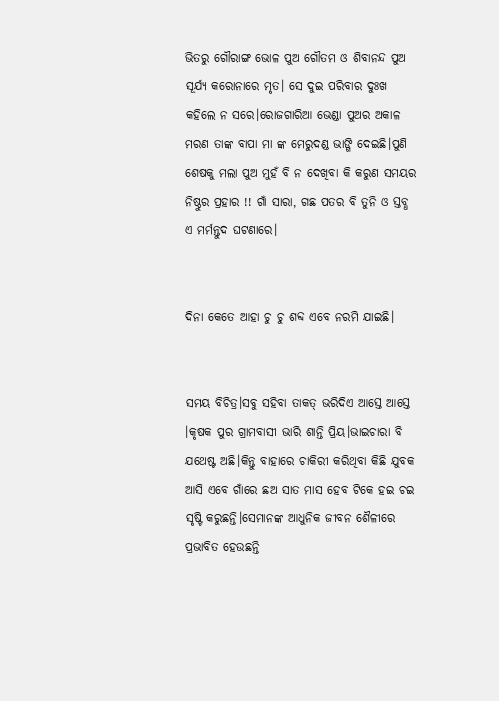ଭିତରୁ ଗୌରାଙ୍ଗ ଭୋଳ ପୁଅ ଗୌତମ ଓ ଶିବାନନ୍ଦ ପୁଅ ସୂର୍ଯ୍ୟ କରୋନାରେ ମୃତ। ସେ ଦୁଇ ପରିବାର ଦୁଃଖ କହିଲେ ନ ସରେ।ରୋଜଗାରିଆ ଭେଣ୍ଡା ପୁଅର ଅକାଳ ମରଣ ତାଙ୍କ ବାପା ମା ଙ୍କ ମେରୁଦଣ୍ଡ ଭାଙ୍ଗି ଦେଇଛି।ପୁଣି ଶେଷକୁ ମଲା ପୁଅ ମୁହଁ ବି ନ ଦେଖିବା କି କରୁଣ ସମୟର ନିଷ୍ଠୁର ପ୍ରହାର !! ଗାଁ ସାରା, ଗଛ ପତର ବି ତୁନି ଓ ସ୍ତବ୍ଧ ଏ ମର୍ମନ୍ତୁଦ ଘଟଣାରେ।


ଦିନା କେତେ ଆହା ଚୁ ଚୁ ଶବ୍ଦ ଏବେ ନରମି ଯାଇଛି।


ସମୟ ବିଚିତ୍ର।ସବୁ ସହିବା ତାକତ୍ ଭରିଦିଏ ଆସ୍ତେ ଆସ୍ତେ ।କୃଷକ ପୁର ଗ୍ରାମବାସୀ ଭାରି ଶାନ୍ତି ପ୍ରିୟ।ଭାଇଚାରା ବି ଯଥେଷ୍ଟ ଅଛି।କିନ୍ତୁ ବାହାରେ ଚାକିରୀ କରିଥିବା କିଛି ଯୁବକ ଆସି ଏବେ ଗାଁରେ ଛଅ ସାତ ମାସ ହେବ ଟିକେ ହଇ ଚଇ ସୃଷ୍ଟି କରୁଛନ୍ତି।ସେମାନଙ୍କ ଆଧୁନିକ ଜୀବନ ଶୈଳୀରେ ପ୍ରଭାବିତ ହେଉଛନ୍ତି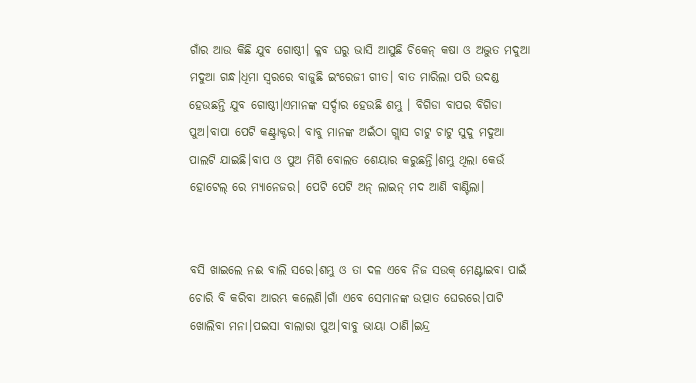ଗାଁର ଆଉ କିଛି ଯୁବ ଗୋଷ୍ଠୀ। କ୍ଳବ ଘରୁ ଭାସି ଆସୁଛି ଚିକେନ୍ କଷା ଓ ଅଦ୍ଭୁତ ମଦୁଆ ମଦୁଆ ଗନ୍ଧ।ଧିମା ସ୍ୱରରେ ବାଜୁଛି ଇଂରେଜୀ ଗୀତ। ବାତ ମାରିଲା ପରି ଉଦଣ୍ଡ ହେଉଛନ୍ତି ଯୁବ ଗୋଷ୍ଠୀ।ଏମାନଙ୍କ ସର୍ଦ୍ଦାର ହେଉଛି ଶମ୍ଭୁ । ବିଗିଡା ବାପର ବିଗିଡା ପୁଅ।ବାପା ପେଟି କଣ୍ଟ୍ରାକ୍ଟର। ବାବୁ ମାନଙ୍କ ଅଇଁଠା ଗ୍ଲାସ ଚାଟୁ ଚାଟୁ ସୁଦୁ ମଦୁଆ ପାଲଟି ଯାଇଛି।ବାପ ଓ ପୁଅ ମିଶି ବୋଲତ ଶେୟାର କରୁଛନ୍ତି।ଶମ୍ଭୁ ଥିଲା କେଉଁ ହୋଟେଲ୍ ରେ ମ୍ୟାନେଜର। ପେଟି ପେଟି ଅନ୍ ଲାଇନ୍ ମଦ ଆଣି ବାଣ୍ଟିଲା।


ବସି ଖାଇଲେ ନଈ ବାଲି ସରେ।ଶମ୍ଭୁ ଓ ତା ଦଳ ଏବେ ନିଜ ସଉକ୍ ମେଣ୍ଟାଇବା ପାଇଁ ଚୋରି ବି କରିବା ଆରମ୍ଭ କଲେଣି।ଗାଁ ଏବେ ସେମାନଙ୍କ ଉତ୍ପାତ ଘେରରେ।ପାଟି ଖୋଲିବା ମନା।ପଇସା ବାଲାରା ପୁଅ।ବାବୁ ଭାୟା ଠାଣି।ଇନ୍ଦ୍ର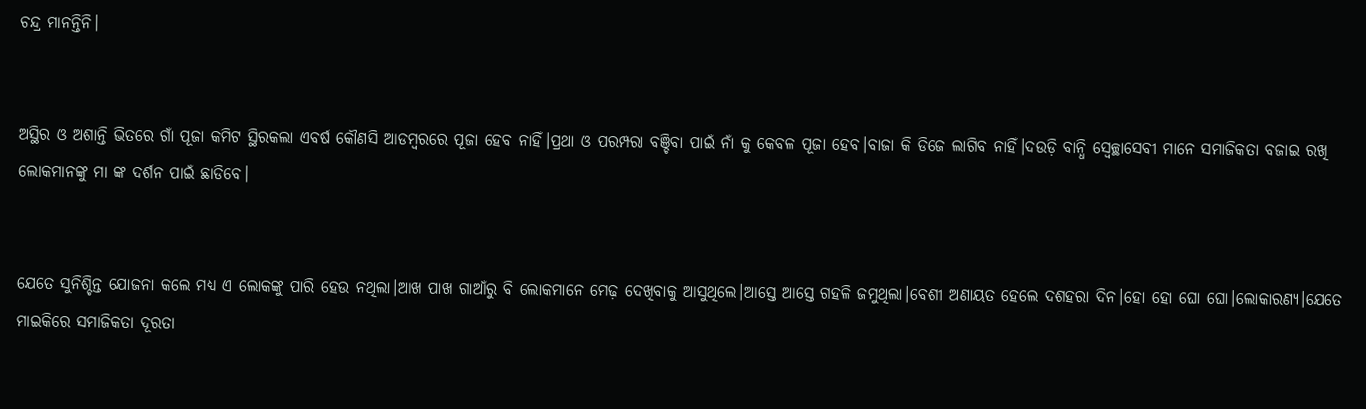ଚନ୍ଦ୍ର ମାନନ୍ତିନି।


ଅସ୍ଥିର ଓ ଅଶାନ୍ତି ଭିତରେ ଗାଁ ପୂଜା କମିଟ ସ୍ଥିରକଲା ଏବର୍ଷ କୌଣସି ଆଡମ୍ବରରେ ପୂଜା ହେବ ନାହିଁ।ପ୍ରଥା ଓ ପରମ୍ପରା ବଞ୍ଚିବା ପାଇଁ ନାଁ କୁ କେବଳ ପୂଜା ହେବ।ବାଜା କି ଡିଜେ ଲାଗିବ ନାହିଁ।ଦଉଡ଼ି ବାନ୍ଧି ସ୍ୱେଚ୍ଛାସେବୀ ମାନେ ସମାଜିକତା ବଜାଇ ରଖି ଲୋକମାନଙ୍କୁ ମା ଙ୍କ ଦର୍ଶନ ପାଇଁ ଛାଡିବେ।


ଯେତେ ସୁନିଶ୍ଚିନ୍ତ ଯୋଜନା କଲେ ମଧ୍ୟ ଏ ଲୋକଙ୍କୁ ପାରି ହେଉ ନଥିଲା।ଆଖ ପାଖ ଗାଆଁରୁ ବି ଲୋକମାନେ ମେଢ଼ ଦେଖିବାକୁ ଆସୁଥିଲେ।ଆସ୍ତେ ଆସ୍ତେ ଗହଳି ଜମୁଥିଲା।ବେଶୀ ଅଣାୟତ ହେଲେ ଦଶହରା ଦିନ।ହୋ ହୋ ଘୋ ଘୋ।ଲୋକାରଣ୍ୟ।ଯେତେ ମାଇକିରେ ସମାଜିକତା ଦୂରତା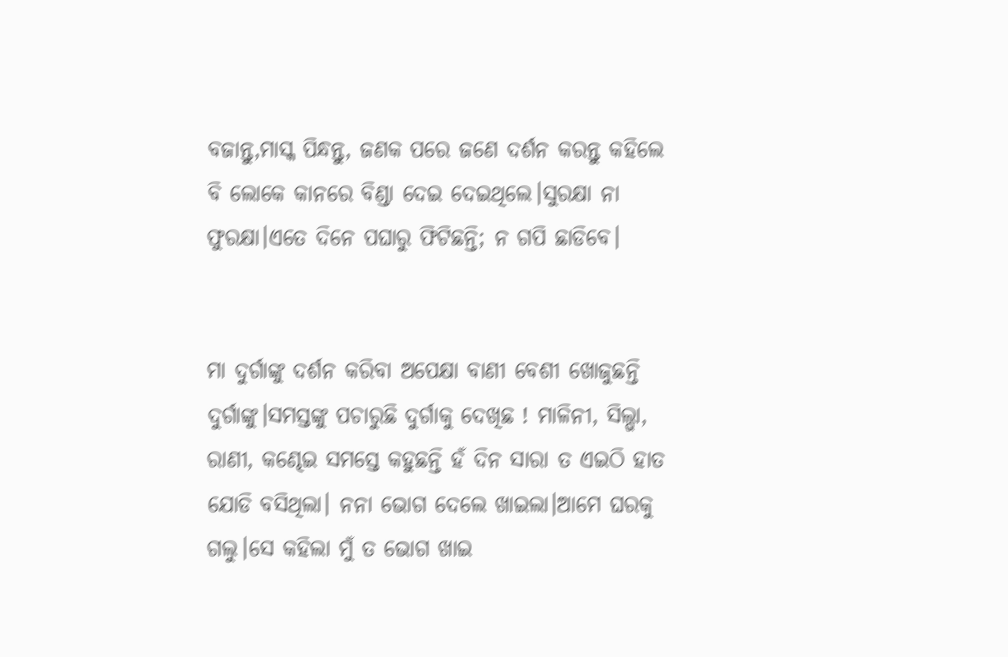ବଜାନ୍ତୁ,ମାସ୍କ ପିନ୍ଧନ୍ତୁ, ଜଣକ ପରେ ଜଣେ ଦର୍ଶନ କରନ୍ତୁ କହିଲେ ବି ଲୋକେ କାନରେ ବିଣ୍ଡା ଦେଇ ଦେଇଥିଲେ।ସୁରକ୍ଷା ନା ଫୁରକ୍ଷା।ଏତେ ଦିନେ ପଘାରୁ ଫିଟିଛନ୍ତି; ନ ଗପି ଛାଡିବେ।


ମା ଦୁର୍ଗାଙ୍କୁ ଦର୍ଶନ କରିବା ଅପେକ୍ଷା ବାଣୀ ବେଶୀ ଖୋଜୁଛନ୍ତି ଦୁର୍ଗାଙ୍କୁ।ସମସ୍ତଙ୍କୁ ପଚାରୁଛି ଦୁର୍ଗାକୁ ଦେଖିଛ ! ମାଳିନୀ, ସିଲ୍ଭା, ରାଣୀ, କଣ୍ଢେଇ ସମସ୍ତେ କହୁଛନ୍ତି ହଁ ଦିନ ସାରା ତ ଏଇଠି ହାତ ଯୋଡି ବସିଥିଲା। ନନା ଭୋଗ ଦେଲେ ଖାଇଲା।ଆମେ ଘରକୁ ଗଲୁ।ସେ କହିଲା ମୁଁ ତ ଭୋଗ ଖାଇ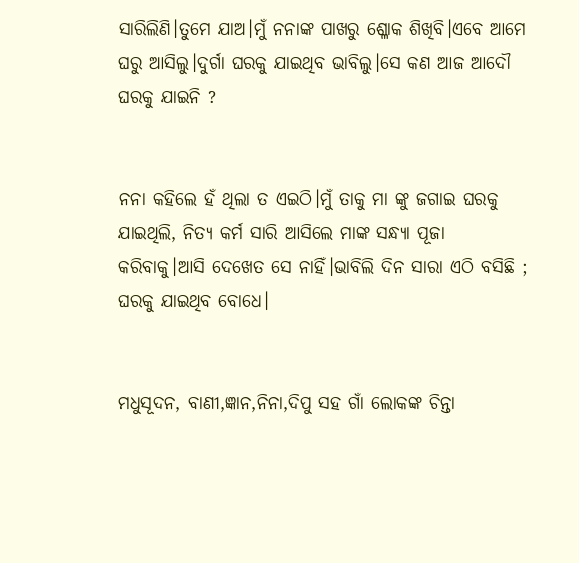ସାରିଲିଣି।ତୁମେ ଯାଅ।ମୁଁ ନନାଙ୍କ ପାଖରୁ ଶ୍ଳୋକ ଶିଖିବି।ଏବେ ଆମେ ଘରୁ ଆସିଲୁ।ଦୁର୍ଗା ଘରକୁ ଯାଇଥିବ ଭାବିଲୁ।ସେ କଣ ଆଜ ଆଦୌ ଘରକୁ ଯାଇନି ?


ନନା କହିଲେ ହଁ ଥିଲା ତ ଏଇଠି।ମୁଁ ତାକୁ ମା ଙ୍କୁ ଜଗାଇ ଘରକୁ ଯାଇଥିଲି, ନିତ୍ୟ କର୍ମ ସାରି ଆସିଲେ ମାଙ୍କ ସନ୍ଧ୍ୟା ପୂଜା କରିବାକୁ।ଆସି ଦେଖେତ ସେ ନାହିଁ।ଭାବିଲି ଦିନ ସାରା ଏଠି ବସିଛି ; ଘରକୁ ଯାଇଥିବ ବୋଧେ।


ମଧୁସୂଦନ, ବାଣୀ,ଜ୍ଞାନ,ନିନା,ଦିପୁ ସହ ଗାଁ ଲୋକଙ୍କ ଚିନ୍ତା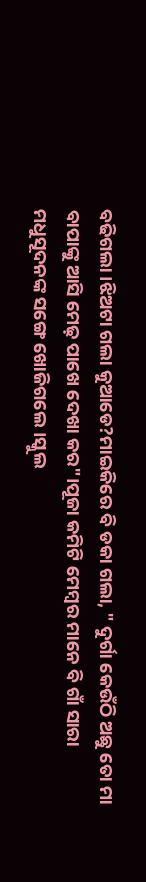ବଢିଗଲା।ଝିଅଟା ଗଲା କୁଆଡେ?ମାଇକିରେ ବି ଡକା ଗଲା, " ଦୁର୍ଗା କେଉଁଠି ଅଛୁ ତୋ ମା ବାପାଙ୍କୁ ଆସି ମେଢ଼ ପାଖେ ଦେଖା କର"।ପୂଜା କମିଟି ମେମ୍ବର ମାନେ ବି ଗାଁ ସାରା ମଧୁସୂଦନଙ୍କ ସଙ୍ଗେ ଖୋଜିଗଲେ।ସ୍କୁଲ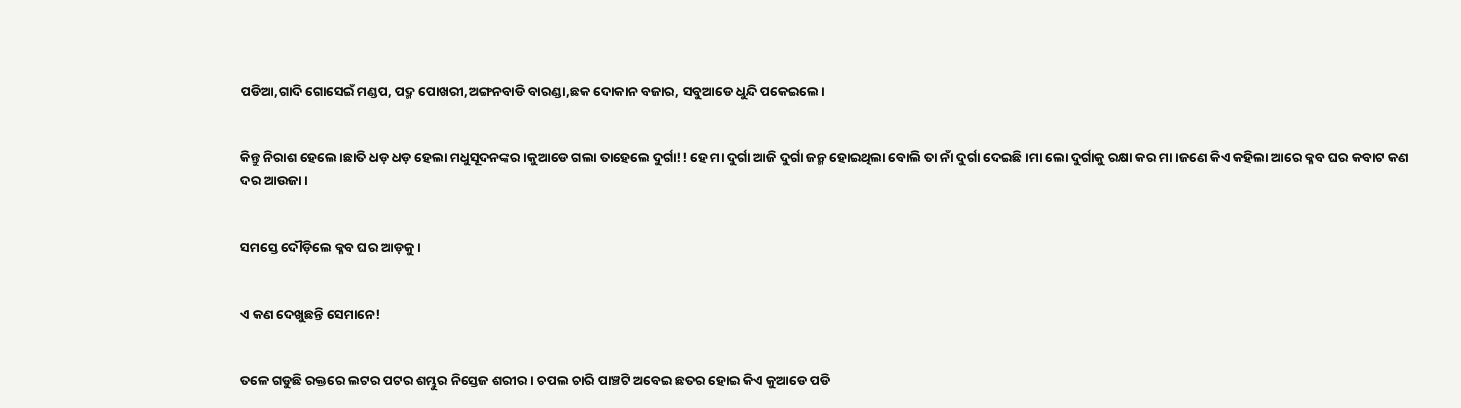ପଡିଆ,ଗାଦି ଗୋସେଇଁ ମଣ୍ଡପ, ପଦ୍ମ ପୋଖରୀ,ଅଙ୍ଗନବାଡି ବାରଣ୍ଡା,ଛକ ଦୋକାନ ବଜାର, ସବୁଆଡେ ଧୁନ୍ଦି ପକେଇଲେ।


କିନ୍ତୁ ନିରାଶ ହେଲେ।ଛାତି ଧଡ଼ ଧଡ଼ ହେଲା ମଧୁସୂଦନଙ୍କର।କୁଆଡେ ଗଲା ତାହେଲେ ଦୁର୍ଗା!! ହେ ମା ଦୁର୍ଗା ଆଜି ଦୁର୍ଗା ଜନ୍ମ ହୋଇଥିଲା ବୋଲି ତା ନାଁ ଦୁର୍ଗା ଦେଇଛି।ମା ଲୋ ଦୁର୍ଗାକୁ ରକ୍ଷା କର ମା।ଜଣେ କିଏ କହିଲା ଆରେ କ୍ଳବ ଘର କବାଟ କଣ ଦର ଆଉଜା।


ସମସ୍ତେ ଦୌଡ଼ିଲେ କ୍ଳବ ଘର ଆଡ଼କୁ।


ଏ କଣ ଦେଖୁଛନ୍ତି ସେମାନେ!


ତଳେ ଗଡୁଛି ରକ୍ତରେ ଲଟର ପଟର ଶମ୍ଭୁର ନିସ୍ତେଜ ଶରୀର। ଚପଲ ଚାରି ପାଞ୍ଚଟି ଅବେଇ ଛତର ହୋଇ କିଏ କୁଆଡେ ପଡି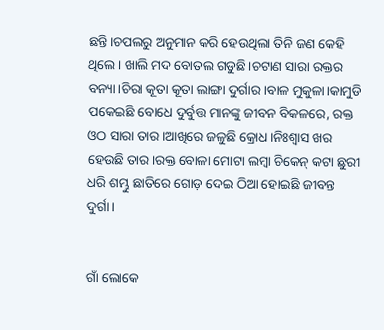ଛନ୍ତି।ଚପଲରୁ ଅନୁମାନ କରି ହେଉଥିଲା ତିନି ଜଣ କେହି ଥିଲେ। ଖାଲି ମଦ ବୋତଲ ଗଡୁଛି।ଚଟାଣ ସାରା ରକ୍ତର ବନ୍ୟା।ଚିରା କୂତା କୂତା ଲାଙ୍ଗା ଦୁର୍ଗାର ।ବାଳ ମୁକୁଳା।କାମୁଡି ପକେଇଛି ବୋଧେ ଦୁର୍ବୁତ୍ତ ମାନଙ୍କୁ ଜୀବନ ବିକଳରେ, ରକ୍ତ ଓଠ ସାରା ତାର।ଆଖିରେ ଜଳୁଛି କ୍ରୋଧ।ନିଃଶ୍ବାସ ଖର ହେଉଛି ତାର।ରକ୍ତ ବୋଳା ମୋଟା ଲମ୍ବା ଚିକେନ୍ କଟା ଛୁରୀ ଧରି ଶମ୍ଭୁ ଛାତିରେ ଗୋଡ଼ ଦେଇ ଠିଆ ହୋଇଛି ଜୀବନ୍ତ ଦୁର୍ଗା।


ଗାଁ ଲୋକେ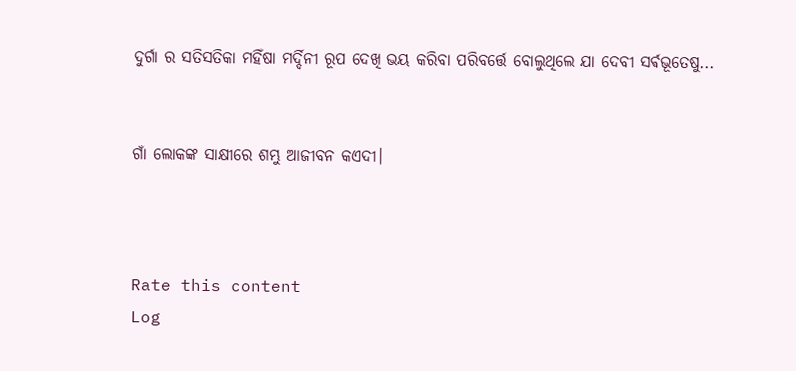ଦୁର୍ଗା ର ସତିସତିକା ମହିଁଷା ମର୍ଦ୍ଦିନୀ ରୂପ ଦେଖି ଭୟ କରିବା ପରିବର୍ତ୍ତେ ବୋଲୁଥିଲେ ଯା ଦେବୀ ସର୍ଵଭୂତେଷୁ...


ଗାଁ ଲୋକଙ୍କ ସାକ୍ଷୀରେ ଶମ୍ଭୁ ଆଜୀବନ କଏଦୀ।



Rate this content
Log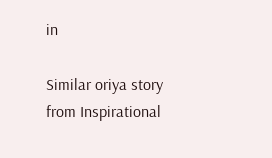in

Similar oriya story from Inspirational